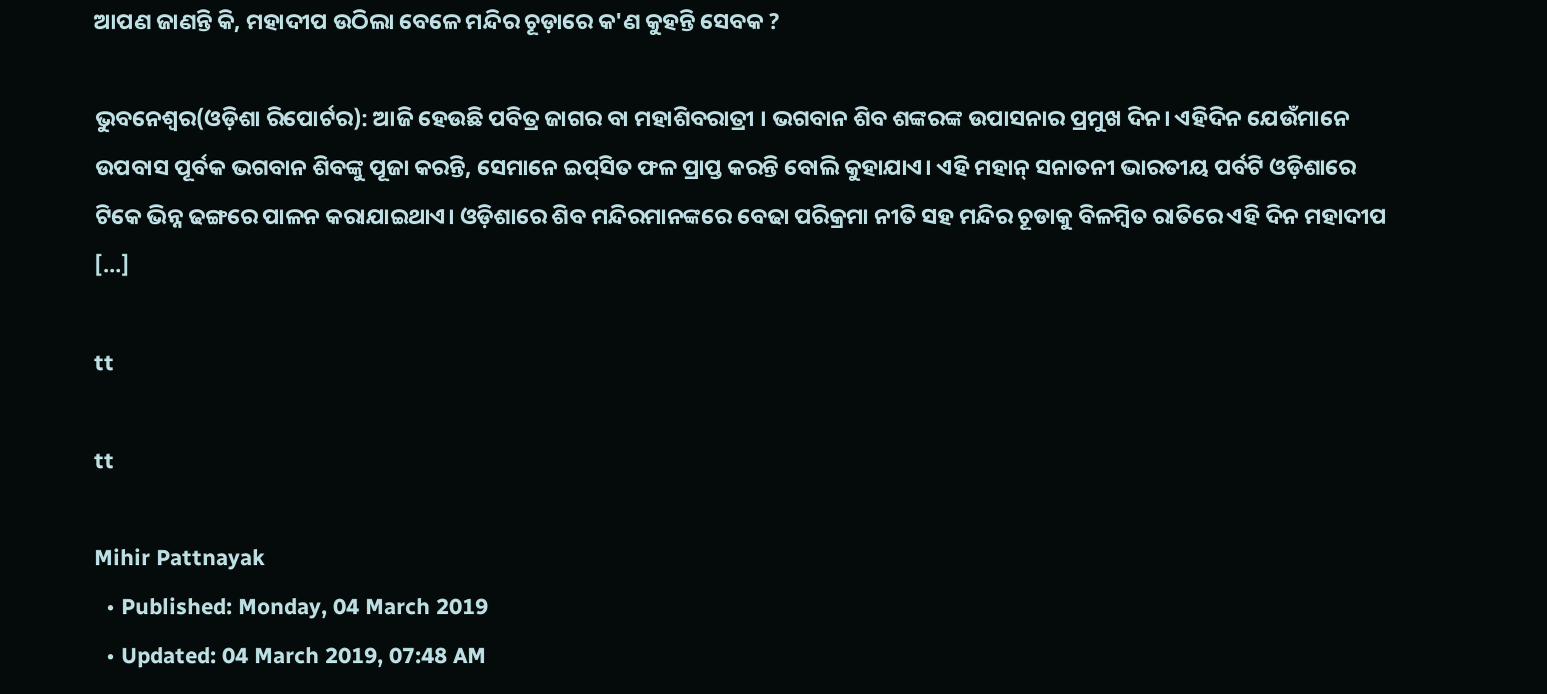ଆପଣ ଜାଣନ୍ତି କି, ମହାଦୀପ ଉଠିଲା ବେଳେ ମନ୍ଦିର ଚୂଡ଼ାରେ କ'ଣ କୁହନ୍ତି ସେବକ ?

ଭୁବନେଶ୍ୱର(ଓଡ଼ିଶା ରିପୋର୍ଟର): ଆଜି ହେଉଛି ପବିତ୍ର ଜାଗର ବା ମହାଶିବରାତ୍ରୀ । ଭଗବାନ ଶିବ ଶଙ୍କରଙ୍କ ଉପାସନାର ପ୍ରମୁଖ ଦିନ। ଏହିଦିନ ଯେଉଁମାନେ ଉପବାସ ପୂର୍ବକ ଭଗବାନ ଶିବଙ୍କୁ ପୂଜା କରନ୍ତି, ସେମାନେ ଇପ୍‍ସିତ ଫଳ ପ୍ରାପ୍ତ କରନ୍ତି ବୋଲି କୁହାଯାଏ। ଏହି ମହାନ୍‍ ସନାତନୀ ଭାରତୀୟ ପର୍ବଟି ଓଡ଼ିଶାରେ ଟିକେ ଭିନ୍ନ ଢଙ୍ଗରେ ପାଳନ କରାଯାଇଥାଏ। ଓଡ଼ିଶାରେ ଶିବ ମନ୍ଦିରମାନଙ୍କରେ ବେଢା ପରିକ୍ରମା ନୀତି ସହ ମନ୍ଦିର ଚୂଡାକୁ ବିଳମ୍ବିତ ରାତିରେ ଏହି ଦିନ ମହାଦୀପ […]

tt

tt

Mihir Pattnayak
  • Published: Monday, 04 March 2019
  • Updated: 04 March 2019, 07:48 AM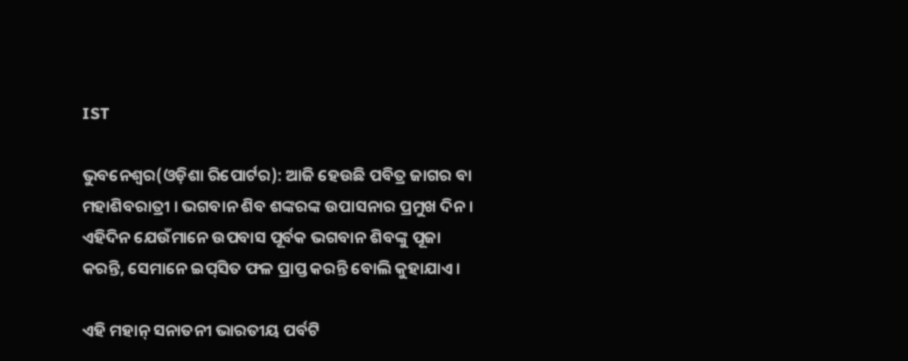IST

ଭୁବନେଶ୍ୱର(ଓଡ଼ିଶା ରିପୋର୍ଟର): ଆଜି ହେଉଛି ପବିତ୍ର ଜାଗର ବା ମହାଶିବରାତ୍ରୀ । ଭଗବାନ ଶିବ ଶଙ୍କରଙ୍କ ଉପାସନାର ପ୍ରମୁଖ ଦିନ। ଏହିଦିନ ଯେଉଁମାନେ ଉପବାସ ପୂର୍ବକ ଭଗବାନ ଶିବଙ୍କୁ ପୂଜା କରନ୍ତି, ସେମାନେ ଇପ୍‍ସିତ ଫଳ ପ୍ରାପ୍ତ କରନ୍ତି ବୋଲି କୁହାଯାଏ।

ଏହି ମହାନ୍‍ ସନାତନୀ ଭାରତୀୟ ପର୍ବଟି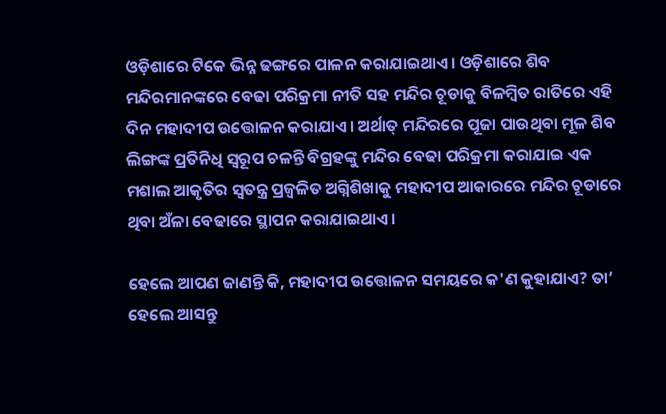ଓଡ଼ିଶାରେ ଟିକେ ଭିନ୍ନ ଢଙ୍ଗରେ ପାଳନ କରାଯାଇଥାଏ। ଓଡ଼ିଶାରେ ଶିବ ମନ୍ଦିରମାନଙ୍କରେ ବେଢା ପରିକ୍ରମା ନୀତି ସହ ମନ୍ଦିର ଚୂଡାକୁ ବିଳମ୍ବିତ ରାତିରେ ଏହି ଦିନ ମହାଦୀପ ଉତ୍ତୋଳନ କରାଯାଏ। ଅର୍ଥାତ୍‌ ମନ୍ଦିରରେ ପୂଜା ପାଉଥିବା ମୂଳ ଶିବ ଲିଙ୍ଗଙ୍କ ପ୍ରତିନିଧି ସ୍ୱରୂପ ଚଳନ୍ତି ବିଗ୍ରହଙ୍କୁ ମନ୍ଦିର ବେଢା ପରିକ୍ରମା କରାଯାଇ ଏକ ମଶାଲ ଆକୃତିର ସ୍ୱତନ୍ତ୍ର ପ୍ରଜ୍ୱଳିତ ଅଗ୍ନିଶିଖାକୁ ମହାଦୀପ ଆକାରରେ ମନ୍ଦିର ଚୂଡାରେ ଥିବା ଅଁଳା ବେଢାରେ ସ୍ଥାପନ କରାଯାଇଥାଏ।

ହେଲେ ଆପଣ ଜାଣନ୍ତି କି, ମହାଦୀପ ଉତ୍ତୋଳନ ସମୟରେ କ'ଣ କୁହାଯାଏ? ତା’ ହେଲେ ଆସନ୍ତୁ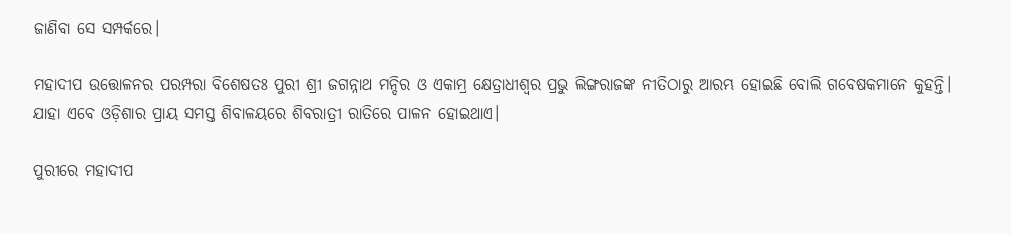ଜାଣିବା ସେ ସମ୍ପର୍କରେ।

ମହାଦୀପ ଉତ୍ତୋଳନର ପରମ୍ପରା ବିଶେଷତଃ ପୁରୀ ଶ୍ରୀ ଜଗନ୍ନାଥ ମନ୍ଦିର ଓ ଏକାମ୍ର କ୍ଷେତ୍ରାଧୀଶ୍ୱର ପ୍ରଭୁ ଲିଙ୍ଗରାଜଙ୍କ ନୀତିଠାରୁ ଆରମ୍ଭ ହୋଇଛି ବୋଲି ଗବେଷକମାନେ କୁହନ୍ତି। ଯାହା ଏବେ ଓଡ଼ିଶାର ପ୍ରାୟ ସମସ୍ତ ଶିବାଳୟରେ ଶିବରାତ୍ରୀ ରାତିରେ ପାଳନ ହୋଇଥାଏ।

ପୁରୀରେ ମହାଦୀପ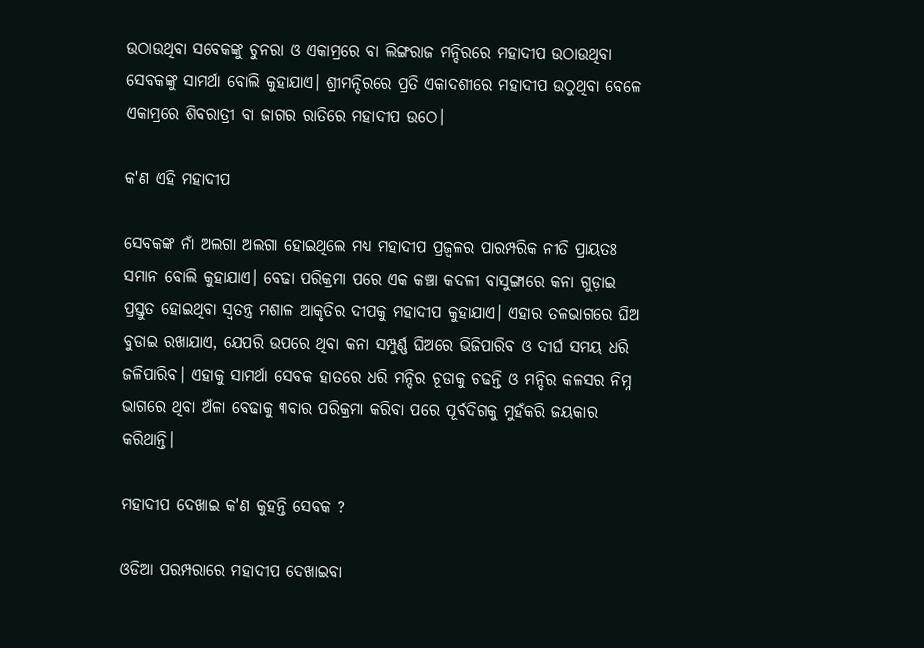ଉଠାଉଥିବା ସବେକଙ୍କୁ ଚୁନରା ଓ ଏକାମ୍ରରେ ବା ଲିଙ୍ଗରାଜ ମନ୍ଦିରରେ ମହାଦୀପ ଉଠାଉଥିବା ସେବକଙ୍କୁ ସାମର୍ଥା ବୋଲି କୁହାଯାଏ। ଶ୍ରୀମନ୍ଦିରରେ ପ୍ରତି ଏକାଦଶୀରେ ମହାଦୀପ ଉଠୁଥିବା ବେଳେ ଏକାମ୍ରରେ ଶିବରାତ୍ରୀ ବା ଜାଗର ରାତିରେ ମହାଦୀପ ଉଠେ।

କ'ଣ ଏହି ମହାଦୀପ

ସେବକଙ୍କ ନାଁ ଅଲଗା ଅଲଗା ହୋଇଥିଲେ ମଧ୍ୟ ମହାଦୀପ ପ୍ରଜ୍ୱଳର ପାରମ୍ପରିକ ନୀତି ପ୍ରାୟତଃ ସମାନ ବୋଲି କୁହାଯାଏ। ବେଢା ପରିକ୍ରମା ପରେ ଏକ କଞ୍ଚା କଦଳୀ ବାସୁଙ୍ଗାରେ କନା ଗୁଡ଼ାଇ ପ୍ରସ୍ତୁତ ହୋଇଥିବା ସ୍ୱତନ୍ତ୍ର ମଶାଳ ଆକୃତିର ଦୀପକୁ ମହାଦୀପ କୁହାଯାଏ। ଏହାର ତଳଭାଗରେ ଘିଅ ବୁଡାଇ ରଖାଯାଏ, ଯେପରି ଉପରେ ଥିବା କନା ସମ୍ପୁର୍ଣ୍ଣ ଘିଅରେ ଭିଜିପାରିବ ଓ ଦୀର୍ଘ ସମୟ ଧରି ଜଳିପାରିବ। ଏହାକୁ ସାମର୍ଥା ସେବକ ହାତରେ ଧରି ମନ୍ଦିର ଚୂଡାକୁ ଚଢନ୍ତି ଓ ମନ୍ଦିର କଳସର ନିମ୍ନ ଭାଗରେ ଥିବା ଅଁଳା ବେଢାକୁ ୩ବାର ପରିକ୍ରମା କରିବା ପରେ ପୂର୍ବଦିଗକୁ ମୁହଁକରି ଜୟକାର କରିଥାନ୍ତି।

ମହାଦୀପ ଦେଖାଇ କ'ଣ କୁହନ୍ତି ସେବକ ?

ଓଡିଆ ପରମ୍ପରାରେ ମହାଦୀପ ଦେଖାଇବା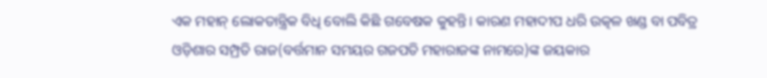ଏକ ମହାନ୍‍ ଲୋକତାନ୍ତ୍ରିକ ବିଧି ବୋଲି କିଛି ଗବେଷକ କୁହନ୍ତି। କାରଣ ମହାଦୀପ ଧରି ଉତ୍କଳ ଖଣ୍ଡ ବା ପବିତ୍ର ଓଡ଼ିଶାର ସମ୍ପ୍ରତି ରାଜ(ବର୍ତ୍ତମାନ ସମୟର ଗଜପତି ମହାରାଜଙ୍କ ନାମରେ)ଙ୍କ ଜୟକାର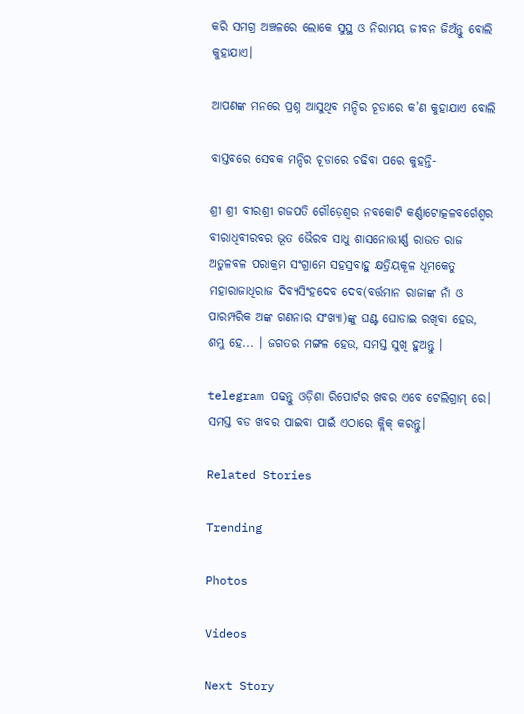କରି ସମଗ୍ର ଅଞ୍ଚଳରେ ଲୋକେ ସୁସ୍ଥ ଓ ନିରାମୟ ଜୀବନ ଜିଅଁନ୍ତୁ ବୋଲି କୁହାଯାଏ।

ଆପଣଙ୍କ ମନରେ ପ୍ରଶ୍ନ ଆସୁଥିବ ମନ୍ଦିର ଚୂଡାରେ କ’ଣ କୁହାଯାଏ ବୋଲି

ବାସ୍ତବରେ ସେବକ ମନ୍ଦିର ଚୂଡାରେ ଚଢିବା ପରେ କୁହନ୍ତି-

ଶ୍ରୀ ଶ୍ରୀ ବୀରଶ୍ରୀ ଗଜପତି ଗୌଡ଼େଶ୍ୱର ନବକୋଟି କର୍ଣ୍ଣାଟୋତ୍କଳବର୍ଗେଶ୍ୱର ବୀରାଧିବୀରବର ଭୂତ ଭୈରବ ସାଧୁ ଶାସନୋତ୍ତୀର୍ଣ୍ଣ ରାଉତ ରାଜ ଅତୁଳବଳ ପରାକ୍ରମ ସଂଗ୍ରାମେ ସହସ୍ରବାହୁ କ୍ଷତ୍ରିୟକୂଳ ଧୂମକେତୁ ମହାରାଜାଧିରାଜ ଦିବ୍ୟସିଂହଦେବ ଦେବ(ବର୍ତ୍ତମାନ ରାଜାଙ୍କ ନାଁ ଓ ପାରମ୍ପରିକ ଅଙ୍କ ଗଣନାର ସଂଖ୍ୟା)ଙ୍କୁ ଘଣ୍ଟ ଘୋଡାଇ ରଖିବା ହେଉ, ଶମ୍ଭୁ ହେ... । ଜଗତର ମଙ୍ଗଳ ହେଉ, ସମସ୍ତ ସୁଖି ହୁଅନ୍ତୁ ।

telegram ପଢନ୍ତୁ ଓଡ଼ିଶା ରିପୋର୍ଟର ଖବର ଏବେ ଟେଲିଗ୍ରାମ୍ ରେ। ସମସ୍ତ ବଡ ଖବର ପାଇବା ପାଇଁ ଏଠାରେ କ୍ଲିକ୍ କରନ୍ତୁ।

Related Stories

Trending

Photos

Videos

Next Story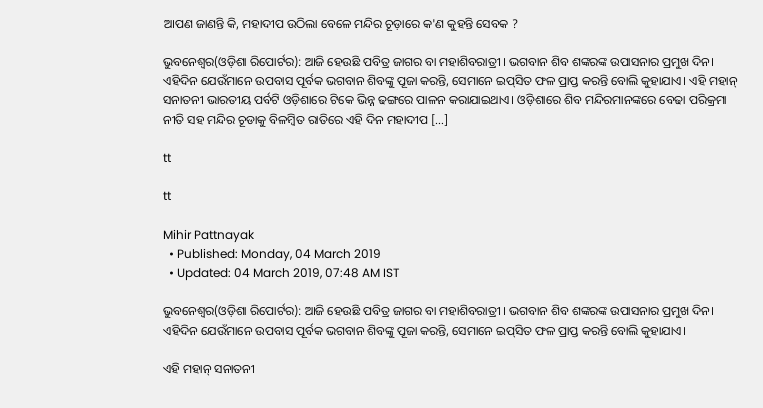ଆପଣ ଜାଣନ୍ତି କି, ମହାଦୀପ ଉଠିଲା ବେଳେ ମନ୍ଦିର ଚୂଡ଼ାରେ କ'ଣ କୁହନ୍ତି ସେବକ ?

ଭୁବନେଶ୍ୱର(ଓଡ଼ିଶା ରିପୋର୍ଟର): ଆଜି ହେଉଛି ପବିତ୍ର ଜାଗର ବା ମହାଶିବରାତ୍ରୀ । ଭଗବାନ ଶିବ ଶଙ୍କରଙ୍କ ଉପାସନାର ପ୍ରମୁଖ ଦିନ। ଏହିଦିନ ଯେଉଁମାନେ ଉପବାସ ପୂର୍ବକ ଭଗବାନ ଶିବଙ୍କୁ ପୂଜା କରନ୍ତି, ସେମାନେ ଇପ୍‍ସିତ ଫଳ ପ୍ରାପ୍ତ କରନ୍ତି ବୋଲି କୁହାଯାଏ। ଏହି ମହାନ୍‍ ସନାତନୀ ଭାରତୀୟ ପର୍ବଟି ଓଡ଼ିଶାରେ ଟିକେ ଭିନ୍ନ ଢଙ୍ଗରେ ପାଳନ କରାଯାଇଥାଏ। ଓଡ଼ିଶାରେ ଶିବ ମନ୍ଦିରମାନଙ୍କରେ ବେଢା ପରିକ୍ରମା ନୀତି ସହ ମନ୍ଦିର ଚୂଡାକୁ ବିଳମ୍ବିତ ରାତିରେ ଏହି ଦିନ ମହାଦୀପ […]

tt

tt

Mihir Pattnayak
  • Published: Monday, 04 March 2019
  • Updated: 04 March 2019, 07:48 AM IST

ଭୁବନେଶ୍ୱର(ଓଡ଼ିଶା ରିପୋର୍ଟର): ଆଜି ହେଉଛି ପବିତ୍ର ଜାଗର ବା ମହାଶିବରାତ୍ରୀ । ଭଗବାନ ଶିବ ଶଙ୍କରଙ୍କ ଉପାସନାର ପ୍ରମୁଖ ଦିନ। ଏହିଦିନ ଯେଉଁମାନେ ଉପବାସ ପୂର୍ବକ ଭଗବାନ ଶିବଙ୍କୁ ପୂଜା କରନ୍ତି, ସେମାନେ ଇପ୍‍ସିତ ଫଳ ପ୍ରାପ୍ତ କରନ୍ତି ବୋଲି କୁହାଯାଏ।

ଏହି ମହାନ୍‍ ସନାତନୀ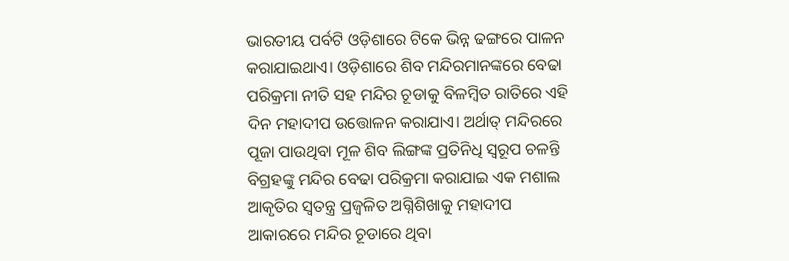ଭାରତୀୟ ପର୍ବଟି ଓଡ଼ିଶାରେ ଟିକେ ଭିନ୍ନ ଢଙ୍ଗରେ ପାଳନ କରାଯାଇଥାଏ। ଓଡ଼ିଶାରେ ଶିବ ମନ୍ଦିରମାନଙ୍କରେ ବେଢା ପରିକ୍ରମା ନୀତି ସହ ମନ୍ଦିର ଚୂଡାକୁ ବିଳମ୍ବିତ ରାତିରେ ଏହି ଦିନ ମହାଦୀପ ଉତ୍ତୋଳନ କରାଯାଏ। ଅର୍ଥାତ୍‌ ମନ୍ଦିରରେ ପୂଜା ପାଉଥିବା ମୂଳ ଶିବ ଲିଙ୍ଗଙ୍କ ପ୍ରତିନିଧି ସ୍ୱରୂପ ଚଳନ୍ତି ବିଗ୍ରହଙ୍କୁ ମନ୍ଦିର ବେଢା ପରିକ୍ରମା କରାଯାଇ ଏକ ମଶାଲ ଆକୃତିର ସ୍ୱତନ୍ତ୍ର ପ୍ରଜ୍ୱଳିତ ଅଗ୍ନିଶିଖାକୁ ମହାଦୀପ ଆକାରରେ ମନ୍ଦିର ଚୂଡାରେ ଥିବା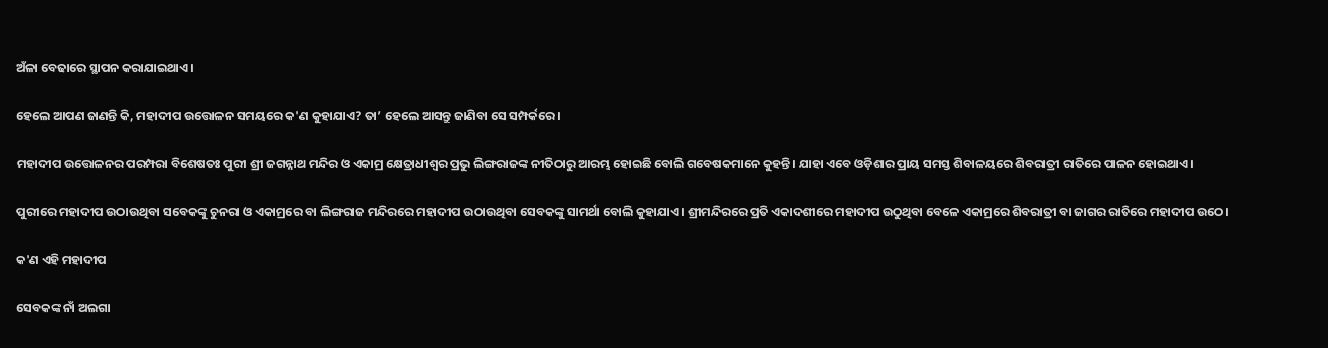ଅଁଳା ବେଢାରେ ସ୍ଥାପନ କରାଯାଇଥାଏ।

ହେଲେ ଆପଣ ଜାଣନ୍ତି କି, ମହାଦୀପ ଉତ୍ତୋଳନ ସମୟରେ କ'ଣ କୁହାଯାଏ? ତା’ ହେଲେ ଆସନ୍ତୁ ଜାଣିବା ସେ ସମ୍ପର୍କରେ।

ମହାଦୀପ ଉତ୍ତୋଳନର ପରମ୍ପରା ବିଶେଷତଃ ପୁରୀ ଶ୍ରୀ ଜଗନ୍ନାଥ ମନ୍ଦିର ଓ ଏକାମ୍ର କ୍ଷେତ୍ରାଧୀଶ୍ୱର ପ୍ରଭୁ ଲିଙ୍ଗରାଜଙ୍କ ନୀତିଠାରୁ ଆରମ୍ଭ ହୋଇଛି ବୋଲି ଗବେଷକମାନେ କୁହନ୍ତି। ଯାହା ଏବେ ଓଡ଼ିଶାର ପ୍ରାୟ ସମସ୍ତ ଶିବାଳୟରେ ଶିବରାତ୍ରୀ ରାତିରେ ପାଳନ ହୋଇଥାଏ।

ପୁରୀରେ ମହାଦୀପ ଉଠାଉଥିବା ସବେକଙ୍କୁ ଚୁନରା ଓ ଏକାମ୍ରରେ ବା ଲିଙ୍ଗରାଜ ମନ୍ଦିରରେ ମହାଦୀପ ଉଠାଉଥିବା ସେବକଙ୍କୁ ସାମର୍ଥା ବୋଲି କୁହାଯାଏ। ଶ୍ରୀମନ୍ଦିରରେ ପ୍ରତି ଏକାଦଶୀରେ ମହାଦୀପ ଉଠୁଥିବା ବେଳେ ଏକାମ୍ରରେ ଶିବରାତ୍ରୀ ବା ଜାଗର ରାତିରେ ମହାଦୀପ ଉଠେ।

କ'ଣ ଏହି ମହାଦୀପ

ସେବକଙ୍କ ନାଁ ଅଲଗା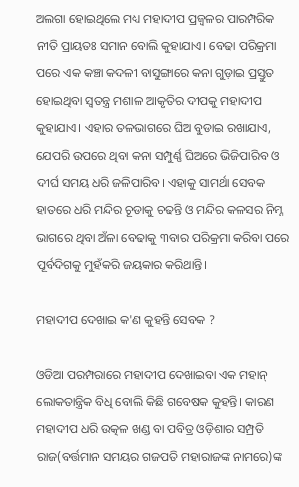ଅଲଗା ହୋଇଥିଲେ ମଧ୍ୟ ମହାଦୀପ ପ୍ରଜ୍ୱଳର ପାରମ୍ପରିକ ନୀତି ପ୍ରାୟତଃ ସମାନ ବୋଲି କୁହାଯାଏ। ବେଢା ପରିକ୍ରମା ପରେ ଏକ କଞ୍ଚା କଦଳୀ ବାସୁଙ୍ଗାରେ କନା ଗୁଡ଼ାଇ ପ୍ରସ୍ତୁତ ହୋଇଥିବା ସ୍ୱତନ୍ତ୍ର ମଶାଳ ଆକୃତିର ଦୀପକୁ ମହାଦୀପ କୁହାଯାଏ। ଏହାର ତଳଭାଗରେ ଘିଅ ବୁଡାଇ ରଖାଯାଏ, ଯେପରି ଉପରେ ଥିବା କନା ସମ୍ପୁର୍ଣ୍ଣ ଘିଅରେ ଭିଜିପାରିବ ଓ ଦୀର୍ଘ ସମୟ ଧରି ଜଳିପାରିବ। ଏହାକୁ ସାମର୍ଥା ସେବକ ହାତରେ ଧରି ମନ୍ଦିର ଚୂଡାକୁ ଚଢନ୍ତି ଓ ମନ୍ଦିର କଳସର ନିମ୍ନ ଭାଗରେ ଥିବା ଅଁଳା ବେଢାକୁ ୩ବାର ପରିକ୍ରମା କରିବା ପରେ ପୂର୍ବଦିଗକୁ ମୁହଁକରି ଜୟକାର କରିଥାନ୍ତି।

ମହାଦୀପ ଦେଖାଇ କ'ଣ କୁହନ୍ତି ସେବକ ?

ଓଡିଆ ପରମ୍ପରାରେ ମହାଦୀପ ଦେଖାଇବା ଏକ ମହାନ୍‍ ଲୋକତାନ୍ତ୍ରିକ ବିଧି ବୋଲି କିଛି ଗବେଷକ କୁହନ୍ତି। କାରଣ ମହାଦୀପ ଧରି ଉତ୍କଳ ଖଣ୍ଡ ବା ପବିତ୍ର ଓଡ଼ିଶାର ସମ୍ପ୍ରତି ରାଜ(ବର୍ତ୍ତମାନ ସମୟର ଗଜପତି ମହାରାଜଙ୍କ ନାମରେ)ଙ୍କ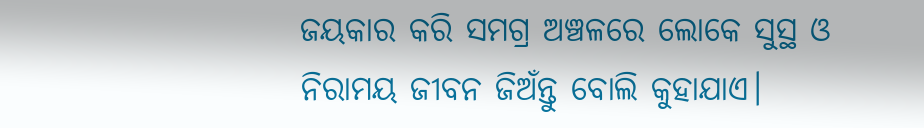ଜୟକାର କରି ସମଗ୍ର ଅଞ୍ଚଳରେ ଲୋକେ ସୁସ୍ଥ ଓ ନିରାମୟ ଜୀବନ ଜିଅଁନ୍ତୁ ବୋଲି କୁହାଯାଏ।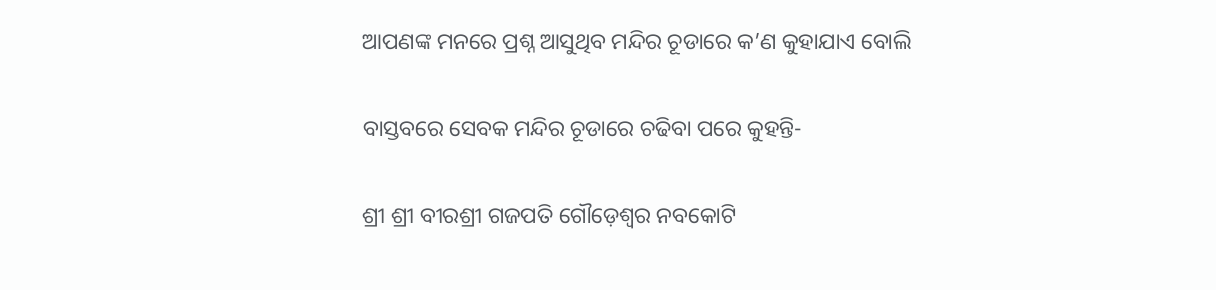ଆପଣଙ୍କ ମନରେ ପ୍ରଶ୍ନ ଆସୁଥିବ ମନ୍ଦିର ଚୂଡାରେ କ’ଣ କୁହାଯାଏ ବୋଲି

ବାସ୍ତବରେ ସେବକ ମନ୍ଦିର ଚୂଡାରେ ଚଢିବା ପରେ କୁହନ୍ତି-

ଶ୍ରୀ ଶ୍ରୀ ବୀରଶ୍ରୀ ଗଜପତି ଗୌଡ଼େଶ୍ୱର ନବକୋଟି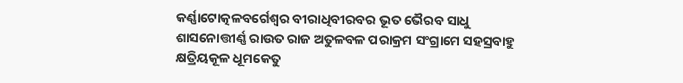କର୍ଣ୍ଣାଟୋତ୍କଳବର୍ଗେଶ୍ୱର ବୀରାଧିବୀରବର ଭୂତ ଭୈରବ ସାଧୁ ଶାସନୋତ୍ତୀର୍ଣ୍ଣ ରାଉତ ରାଜ ଅତୁଳବଳ ପରାକ୍ରମ ସଂଗ୍ରାମେ ସହସ୍ରବାହୁ କ୍ଷତ୍ରିୟକୂଳ ଧୂମକେତୁ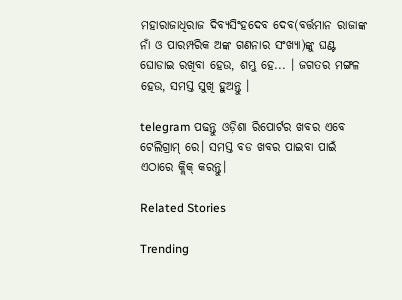ମହାରାଜାଧିରାଜ ଦିବ୍ୟସିଂହଦେବ ଦେବ(ବର୍ତ୍ତମାନ ରାଜାଙ୍କ ନାଁ ଓ ପାରମ୍ପରିକ ଅଙ୍କ ଗଣନାର ସଂଖ୍ୟା)ଙ୍କୁ ଘଣ୍ଟ ଘୋଡାଇ ରଖିବା ହେଉ, ଶମ୍ଭୁ ହେ... । ଜଗତର ମଙ୍ଗଳ ହେଉ, ସମସ୍ତ ସୁଖି ହୁଅନ୍ତୁ ।

telegram ପଢନ୍ତୁ ଓଡ଼ିଶା ରିପୋର୍ଟର ଖବର ଏବେ ଟେଲିଗ୍ରାମ୍ ରେ। ସମସ୍ତ ବଡ ଖବର ପାଇବା ପାଇଁ ଏଠାରେ କ୍ଲିକ୍ କରନ୍ତୁ।

Related Stories

Trending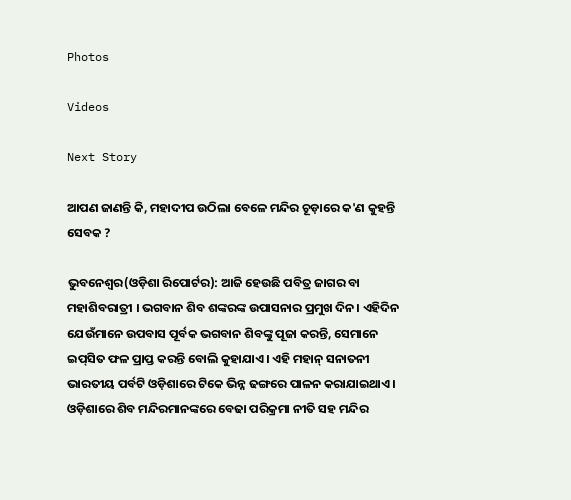Photos

Videos

Next Story

ଆପଣ ଜାଣନ୍ତି କି, ମହାଦୀପ ଉଠିଲା ବେଳେ ମନ୍ଦିର ଚୂଡ଼ାରେ କ'ଣ କୁହନ୍ତି ସେବକ ?

ଭୁବନେଶ୍ୱର(ଓଡ଼ିଶା ରିପୋର୍ଟର): ଆଜି ହେଉଛି ପବିତ୍ର ଜାଗର ବା ମହାଶିବରାତ୍ରୀ । ଭଗବାନ ଶିବ ଶଙ୍କରଙ୍କ ଉପାସନାର ପ୍ରମୁଖ ଦିନ। ଏହିଦିନ ଯେଉଁମାନେ ଉପବାସ ପୂର୍ବକ ଭଗବାନ ଶିବଙ୍କୁ ପୂଜା କରନ୍ତି, ସେମାନେ ଇପ୍‍ସିତ ଫଳ ପ୍ରାପ୍ତ କରନ୍ତି ବୋଲି କୁହାଯାଏ। ଏହି ମହାନ୍‍ ସନାତନୀ ଭାରତୀୟ ପର୍ବଟି ଓଡ଼ିଶାରେ ଟିକେ ଭିନ୍ନ ଢଙ୍ଗରେ ପାଳନ କରାଯାଇଥାଏ। ଓଡ଼ିଶାରେ ଶିବ ମନ୍ଦିରମାନଙ୍କରେ ବେଢା ପରିକ୍ରମା ନୀତି ସହ ମନ୍ଦିର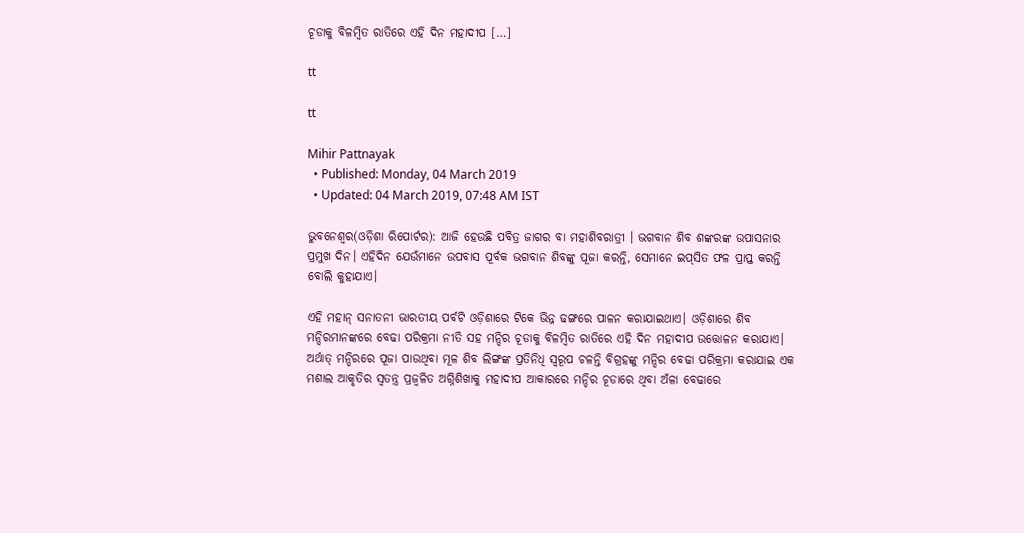ଚୂଡାକୁ ବିଳମ୍ବିତ ରାତିରେ ଏହି ଦିନ ମହାଦୀପ […]

tt

tt

Mihir Pattnayak
  • Published: Monday, 04 March 2019
  • Updated: 04 March 2019, 07:48 AM IST

ଭୁବନେଶ୍ୱର(ଓଡ଼ିଶା ରିପୋର୍ଟର): ଆଜି ହେଉଛି ପବିତ୍ର ଜାଗର ବା ମହାଶିବରାତ୍ରୀ । ଭଗବାନ ଶିବ ଶଙ୍କରଙ୍କ ଉପାସନାର ପ୍ରମୁଖ ଦିନ। ଏହିଦିନ ଯେଉଁମାନେ ଉପବାସ ପୂର୍ବକ ଭଗବାନ ଶିବଙ୍କୁ ପୂଜା କରନ୍ତି, ସେମାନେ ଇପ୍‍ସିତ ଫଳ ପ୍ରାପ୍ତ କରନ୍ତି ବୋଲି କୁହାଯାଏ।

ଏହି ମହାନ୍‍ ସନାତନୀ ଭାରତୀୟ ପର୍ବଟି ଓଡ଼ିଶାରେ ଟିକେ ଭିନ୍ନ ଢଙ୍ଗରେ ପାଳନ କରାଯାଇଥାଏ। ଓଡ଼ିଶାରେ ଶିବ ମନ୍ଦିରମାନଙ୍କରେ ବେଢା ପରିକ୍ରମା ନୀତି ସହ ମନ୍ଦିର ଚୂଡାକୁ ବିଳମ୍ବିତ ରାତିରେ ଏହି ଦିନ ମହାଦୀପ ଉତ୍ତୋଳନ କରାଯାଏ। ଅର୍ଥାତ୍‌ ମନ୍ଦିରରେ ପୂଜା ପାଉଥିବା ମୂଳ ଶିବ ଲିଙ୍ଗଙ୍କ ପ୍ରତିନିଧି ସ୍ୱରୂପ ଚଳନ୍ତି ବିଗ୍ରହଙ୍କୁ ମନ୍ଦିର ବେଢା ପରିକ୍ରମା କରାଯାଇ ଏକ ମଶାଲ ଆକୃତିର ସ୍ୱତନ୍ତ୍ର ପ୍ରଜ୍ୱଳିତ ଅଗ୍ନିଶିଖାକୁ ମହାଦୀପ ଆକାରରେ ମନ୍ଦିର ଚୂଡାରେ ଥିବା ଅଁଳା ବେଢାରେ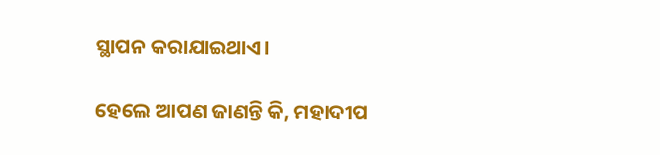ସ୍ଥାପନ କରାଯାଇଥାଏ।

ହେଲେ ଆପଣ ଜାଣନ୍ତି କି, ମହାଦୀପ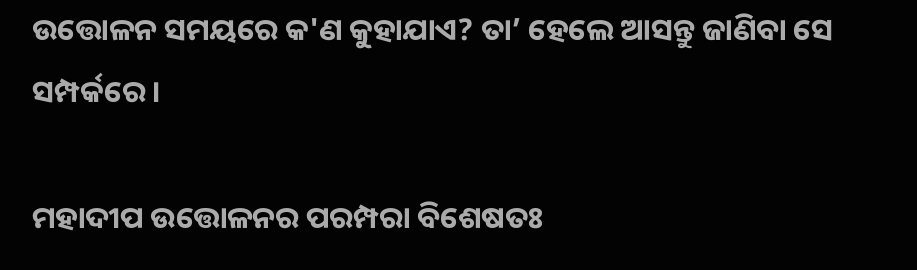ଉତ୍ତୋଳନ ସମୟରେ କ'ଣ କୁହାଯାଏ? ତା’ ହେଲେ ଆସନ୍ତୁ ଜାଣିବା ସେ ସମ୍ପର୍କରେ।

ମହାଦୀପ ଉତ୍ତୋଳନର ପରମ୍ପରା ବିଶେଷତଃ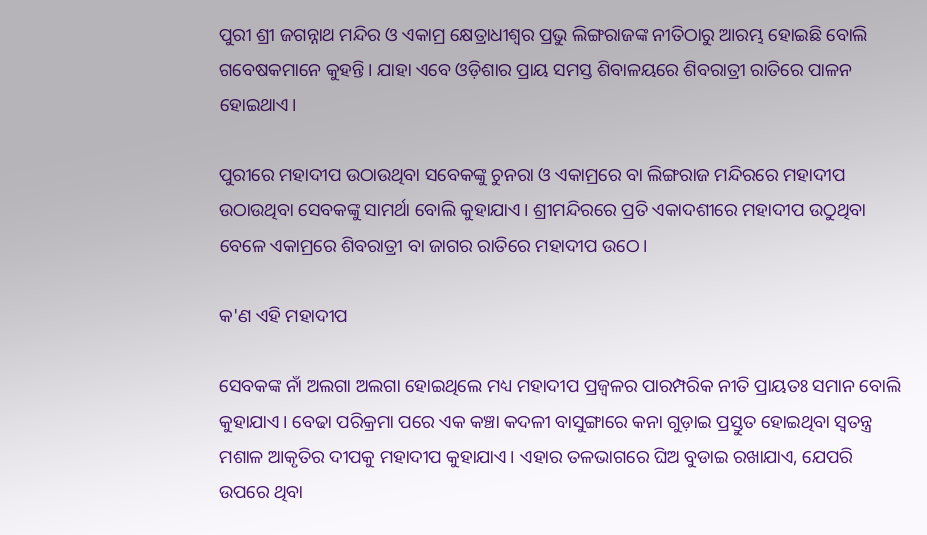ପୁରୀ ଶ୍ରୀ ଜଗନ୍ନାଥ ମନ୍ଦିର ଓ ଏକାମ୍ର କ୍ଷେତ୍ରାଧୀଶ୍ୱର ପ୍ରଭୁ ଲିଙ୍ଗରାଜଙ୍କ ନୀତିଠାରୁ ଆରମ୍ଭ ହୋଇଛି ବୋଲି ଗବେଷକମାନେ କୁହନ୍ତି। ଯାହା ଏବେ ଓଡ଼ିଶାର ପ୍ରାୟ ସମସ୍ତ ଶିବାଳୟରେ ଶିବରାତ୍ରୀ ରାତିରେ ପାଳନ ହୋଇଥାଏ।

ପୁରୀରେ ମହାଦୀପ ଉଠାଉଥିବା ସବେକଙ୍କୁ ଚୁନରା ଓ ଏକାମ୍ରରେ ବା ଲିଙ୍ଗରାଜ ମନ୍ଦିରରେ ମହାଦୀପ ଉଠାଉଥିବା ସେବକଙ୍କୁ ସାମର୍ଥା ବୋଲି କୁହାଯାଏ। ଶ୍ରୀମନ୍ଦିରରେ ପ୍ରତି ଏକାଦଶୀରେ ମହାଦୀପ ଉଠୁଥିବା ବେଳେ ଏକାମ୍ରରେ ଶିବରାତ୍ରୀ ବା ଜାଗର ରାତିରେ ମହାଦୀପ ଉଠେ।

କ'ଣ ଏହି ମହାଦୀପ

ସେବକଙ୍କ ନାଁ ଅଲଗା ଅଲଗା ହୋଇଥିଲେ ମଧ୍ୟ ମହାଦୀପ ପ୍ରଜ୍ୱଳର ପାରମ୍ପରିକ ନୀତି ପ୍ରାୟତଃ ସମାନ ବୋଲି କୁହାଯାଏ। ବେଢା ପରିକ୍ରମା ପରେ ଏକ କଞ୍ଚା କଦଳୀ ବାସୁଙ୍ଗାରେ କନା ଗୁଡ଼ାଇ ପ୍ରସ୍ତୁତ ହୋଇଥିବା ସ୍ୱତନ୍ତ୍ର ମଶାଳ ଆକୃତିର ଦୀପକୁ ମହାଦୀପ କୁହାଯାଏ। ଏହାର ତଳଭାଗରେ ଘିଅ ବୁଡାଇ ରଖାଯାଏ, ଯେପରି ଉପରେ ଥିବା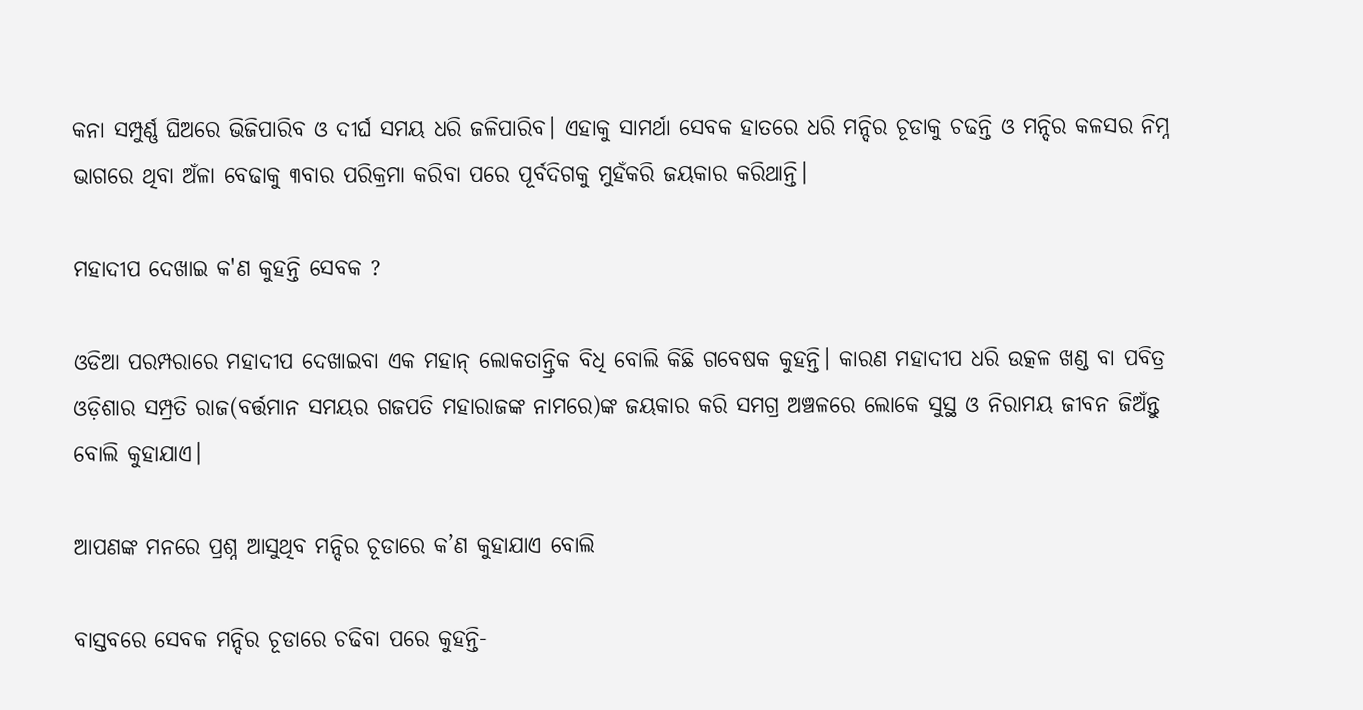କନା ସମ୍ପୁର୍ଣ୍ଣ ଘିଅରେ ଭିଜିପାରିବ ଓ ଦୀର୍ଘ ସମୟ ଧରି ଜଳିପାରିବ। ଏହାକୁ ସାମର୍ଥା ସେବକ ହାତରେ ଧରି ମନ୍ଦିର ଚୂଡାକୁ ଚଢନ୍ତି ଓ ମନ୍ଦିର କଳସର ନିମ୍ନ ଭାଗରେ ଥିବା ଅଁଳା ବେଢାକୁ ୩ବାର ପରିକ୍ରମା କରିବା ପରେ ପୂର୍ବଦିଗକୁ ମୁହଁକରି ଜୟକାର କରିଥାନ୍ତି।

ମହାଦୀପ ଦେଖାଇ କ'ଣ କୁହନ୍ତି ସେବକ ?

ଓଡିଆ ପରମ୍ପରାରେ ମହାଦୀପ ଦେଖାଇବା ଏକ ମହାନ୍‍ ଲୋକତାନ୍ତ୍ରିକ ବିଧି ବୋଲି କିଛି ଗବେଷକ କୁହନ୍ତି। କାରଣ ମହାଦୀପ ଧରି ଉତ୍କଳ ଖଣ୍ଡ ବା ପବିତ୍ର ଓଡ଼ିଶାର ସମ୍ପ୍ରତି ରାଜ(ବର୍ତ୍ତମାନ ସମୟର ଗଜପତି ମହାରାଜଙ୍କ ନାମରେ)ଙ୍କ ଜୟକାର କରି ସମଗ୍ର ଅଞ୍ଚଳରେ ଲୋକେ ସୁସ୍ଥ ଓ ନିରାମୟ ଜୀବନ ଜିଅଁନ୍ତୁ ବୋଲି କୁହାଯାଏ।

ଆପଣଙ୍କ ମନରେ ପ୍ରଶ୍ନ ଆସୁଥିବ ମନ୍ଦିର ଚୂଡାରେ କ’ଣ କୁହାଯାଏ ବୋଲି

ବାସ୍ତବରେ ସେବକ ମନ୍ଦିର ଚୂଡାରେ ଚଢିବା ପରେ କୁହନ୍ତି-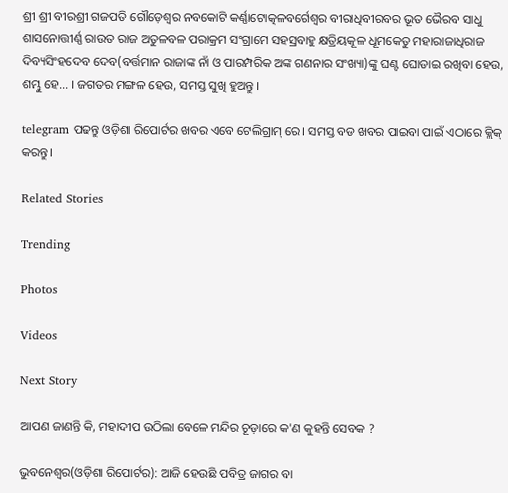ଶ୍ରୀ ଶ୍ରୀ ବୀରଶ୍ରୀ ଗଜପତି ଗୌଡ଼େଶ୍ୱର ନବକୋଟି କର୍ଣ୍ଣାଟୋତ୍କଳବର୍ଗେଶ୍ୱର ବୀରାଧିବୀରବର ଭୂତ ଭୈରବ ସାଧୁ ଶାସନୋତ୍ତୀର୍ଣ୍ଣ ରାଉତ ରାଜ ଅତୁଳବଳ ପରାକ୍ରମ ସଂଗ୍ରାମେ ସହସ୍ରବାହୁ କ୍ଷତ୍ରିୟକୂଳ ଧୂମକେତୁ ମହାରାଜାଧିରାଜ ଦିବ୍ୟସିଂହଦେବ ଦେବ(ବର୍ତ୍ତମାନ ରାଜାଙ୍କ ନାଁ ଓ ପାରମ୍ପରିକ ଅଙ୍କ ଗଣନାର ସଂଖ୍ୟା)ଙ୍କୁ ଘଣ୍ଟ ଘୋଡାଇ ରଖିବା ହେଉ, ଶମ୍ଭୁ ହେ... । ଜଗତର ମଙ୍ଗଳ ହେଉ, ସମସ୍ତ ସୁଖି ହୁଅନ୍ତୁ ।

telegram ପଢନ୍ତୁ ଓଡ଼ିଶା ରିପୋର୍ଟର ଖବର ଏବେ ଟେଲିଗ୍ରାମ୍ ରେ। ସମସ୍ତ ବଡ ଖବର ପାଇବା ପାଇଁ ଏଠାରେ କ୍ଲିକ୍ କରନ୍ତୁ।

Related Stories

Trending

Photos

Videos

Next Story

ଆପଣ ଜାଣନ୍ତି କି, ମହାଦୀପ ଉଠିଲା ବେଳେ ମନ୍ଦିର ଚୂଡ଼ାରେ କ'ଣ କୁହନ୍ତି ସେବକ ?

ଭୁବନେଶ୍ୱର(ଓଡ଼ିଶା ରିପୋର୍ଟର): ଆଜି ହେଉଛି ପବିତ୍ର ଜାଗର ବା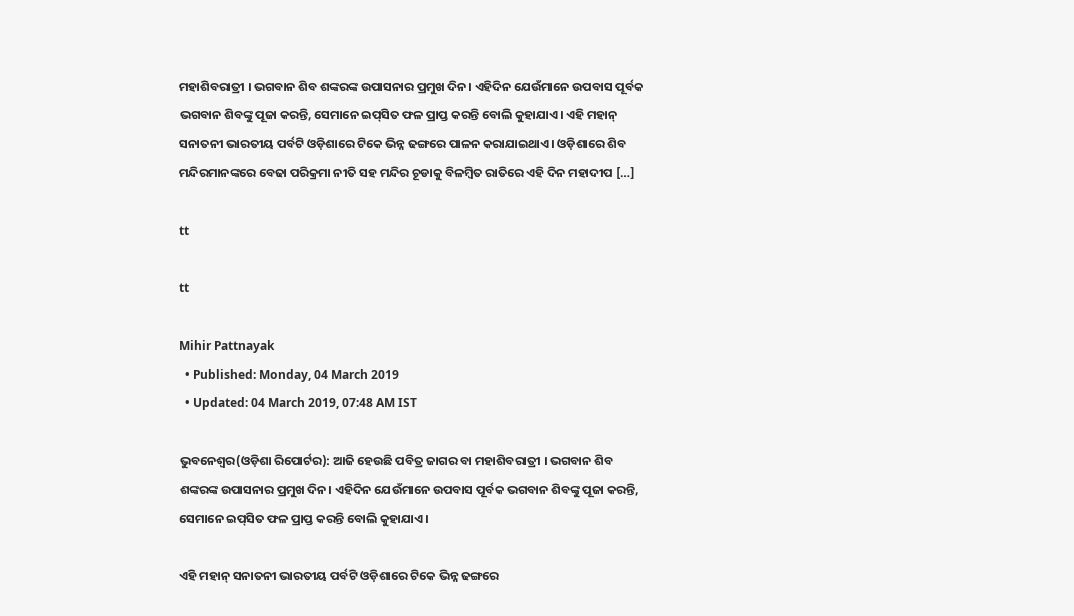ମହାଶିବରାତ୍ରୀ । ଭଗବାନ ଶିବ ଶଙ୍କରଙ୍କ ଉପାସନାର ପ୍ରମୁଖ ଦିନ। ଏହିଦିନ ଯେଉଁମାନେ ଉପବାସ ପୂର୍ବକ ଭଗବାନ ଶିବଙ୍କୁ ପୂଜା କରନ୍ତି, ସେମାନେ ଇପ୍‍ସିତ ଫଳ ପ୍ରାପ୍ତ କରନ୍ତି ବୋଲି କୁହାଯାଏ। ଏହି ମହାନ୍‍ ସନାତନୀ ଭାରତୀୟ ପର୍ବଟି ଓଡ଼ିଶାରେ ଟିକେ ଭିନ୍ନ ଢଙ୍ଗରେ ପାଳନ କରାଯାଇଥାଏ। ଓଡ଼ିଶାରେ ଶିବ ମନ୍ଦିରମାନଙ୍କରେ ବେଢା ପରିକ୍ରମା ନୀତି ସହ ମନ୍ଦିର ଚୂଡାକୁ ବିଳମ୍ବିତ ରାତିରେ ଏହି ଦିନ ମହାଦୀପ […]

tt

tt

Mihir Pattnayak
  • Published: Monday, 04 March 2019
  • Updated: 04 March 2019, 07:48 AM IST

ଭୁବନେଶ୍ୱର(ଓଡ଼ିଶା ରିପୋର୍ଟର): ଆଜି ହେଉଛି ପବିତ୍ର ଜାଗର ବା ମହାଶିବରାତ୍ରୀ । ଭଗବାନ ଶିବ ଶଙ୍କରଙ୍କ ଉପାସନାର ପ୍ରମୁଖ ଦିନ। ଏହିଦିନ ଯେଉଁମାନେ ଉପବାସ ପୂର୍ବକ ଭଗବାନ ଶିବଙ୍କୁ ପୂଜା କରନ୍ତି, ସେମାନେ ଇପ୍‍ସିତ ଫଳ ପ୍ରାପ୍ତ କରନ୍ତି ବୋଲି କୁହାଯାଏ।

ଏହି ମହାନ୍‍ ସନାତନୀ ଭାରତୀୟ ପର୍ବଟି ଓଡ଼ିଶାରେ ଟିକେ ଭିନ୍ନ ଢଙ୍ଗରେ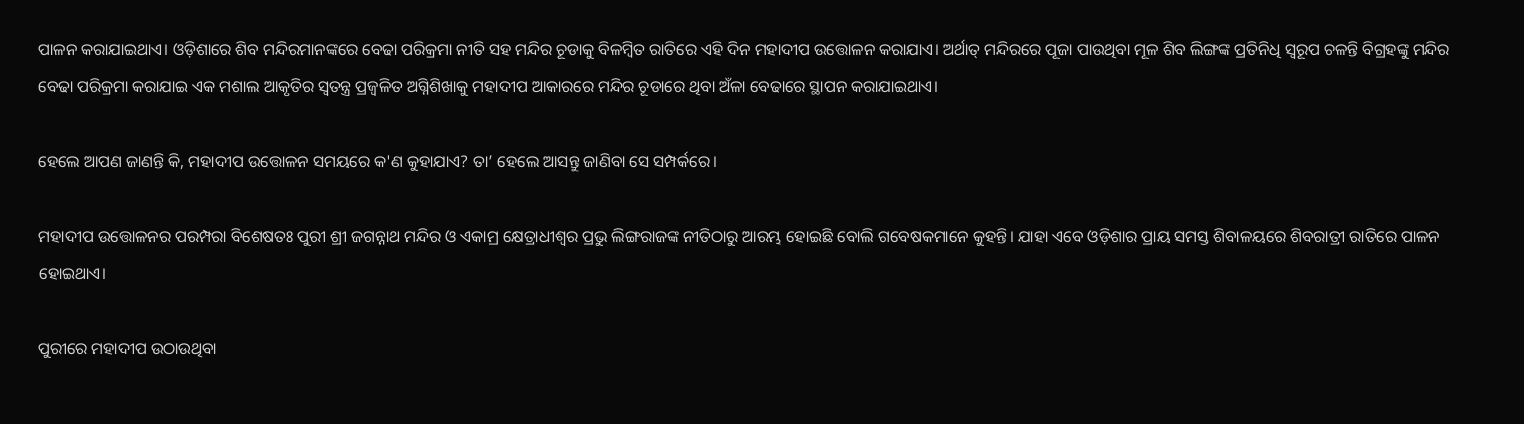ପାଳନ କରାଯାଇଥାଏ। ଓଡ଼ିଶାରେ ଶିବ ମନ୍ଦିରମାନଙ୍କରେ ବେଢା ପରିକ୍ରମା ନୀତି ସହ ମନ୍ଦିର ଚୂଡାକୁ ବିଳମ୍ବିତ ରାତିରେ ଏହି ଦିନ ମହାଦୀପ ଉତ୍ତୋଳନ କରାଯାଏ। ଅର୍ଥାତ୍‌ ମନ୍ଦିରରେ ପୂଜା ପାଉଥିବା ମୂଳ ଶିବ ଲିଙ୍ଗଙ୍କ ପ୍ରତିନିଧି ସ୍ୱରୂପ ଚଳନ୍ତି ବିଗ୍ରହଙ୍କୁ ମନ୍ଦିର ବେଢା ପରିକ୍ରମା କରାଯାଇ ଏକ ମଶାଲ ଆକୃତିର ସ୍ୱତନ୍ତ୍ର ପ୍ରଜ୍ୱଳିତ ଅଗ୍ନିଶିଖାକୁ ମହାଦୀପ ଆକାରରେ ମନ୍ଦିର ଚୂଡାରେ ଥିବା ଅଁଳା ବେଢାରେ ସ୍ଥାପନ କରାଯାଇଥାଏ।

ହେଲେ ଆପଣ ଜାଣନ୍ତି କି, ମହାଦୀପ ଉତ୍ତୋଳନ ସମୟରେ କ'ଣ କୁହାଯାଏ? ତା’ ହେଲେ ଆସନ୍ତୁ ଜାଣିବା ସେ ସମ୍ପର୍କରେ।

ମହାଦୀପ ଉତ୍ତୋଳନର ପରମ୍ପରା ବିଶେଷତଃ ପୁରୀ ଶ୍ରୀ ଜଗନ୍ନାଥ ମନ୍ଦିର ଓ ଏକାମ୍ର କ୍ଷେତ୍ରାଧୀଶ୍ୱର ପ୍ରଭୁ ଲିଙ୍ଗରାଜଙ୍କ ନୀତିଠାରୁ ଆରମ୍ଭ ହୋଇଛି ବୋଲି ଗବେଷକମାନେ କୁହନ୍ତି। ଯାହା ଏବେ ଓଡ଼ିଶାର ପ୍ରାୟ ସମସ୍ତ ଶିବାଳୟରେ ଶିବରାତ୍ରୀ ରାତିରେ ପାଳନ ହୋଇଥାଏ।

ପୁରୀରେ ମହାଦୀପ ଉଠାଉଥିବା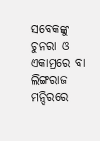ସବେକଙ୍କୁ ଚୁନରା ଓ ଏକାମ୍ରରେ ବା ଲିଙ୍ଗରାଜ ମନ୍ଦିରରେ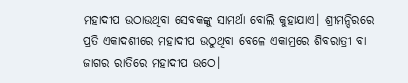ମହାଦୀପ ଉଠାଉଥିବା ସେବକଙ୍କୁ ସାମର୍ଥା ବୋଲି କୁହାଯାଏ। ଶ୍ରୀମନ୍ଦିରରେ ପ୍ରତି ଏକାଦଶୀରେ ମହାଦୀପ ଉଠୁଥିବା ବେଳେ ଏକାମ୍ରରେ ଶିବରାତ୍ରୀ ବା ଜାଗର ରାତିରେ ମହାଦୀପ ଉଠେ।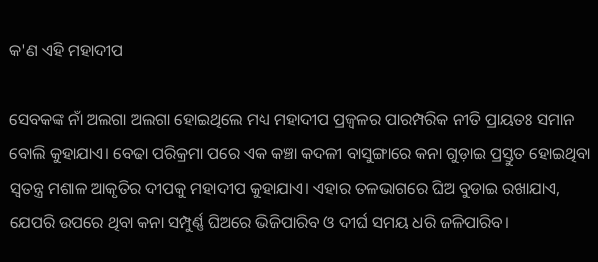କ'ଣ ଏହି ମହାଦୀପ

ସେବକଙ୍କ ନାଁ ଅଲଗା ଅଲଗା ହୋଇଥିଲେ ମଧ୍ୟ ମହାଦୀପ ପ୍ରଜ୍ୱଳର ପାରମ୍ପରିକ ନୀତି ପ୍ରାୟତଃ ସମାନ ବୋଲି କୁହାଯାଏ। ବେଢା ପରିକ୍ରମା ପରେ ଏକ କଞ୍ଚା କଦଳୀ ବାସୁଙ୍ଗାରେ କନା ଗୁଡ଼ାଇ ପ୍ରସ୍ତୁତ ହୋଇଥିବା ସ୍ୱତନ୍ତ୍ର ମଶାଳ ଆକୃତିର ଦୀପକୁ ମହାଦୀପ କୁହାଯାଏ। ଏହାର ତଳଭାଗରେ ଘିଅ ବୁଡାଇ ରଖାଯାଏ, ଯେପରି ଉପରେ ଥିବା କନା ସମ୍ପୁର୍ଣ୍ଣ ଘିଅରେ ଭିଜିପାରିବ ଓ ଦୀର୍ଘ ସମୟ ଧରି ଜଳିପାରିବ।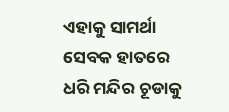ଏହାକୁ ସାମର୍ଥା ସେବକ ହାତରେ ଧରି ମନ୍ଦିର ଚୂଡାକୁ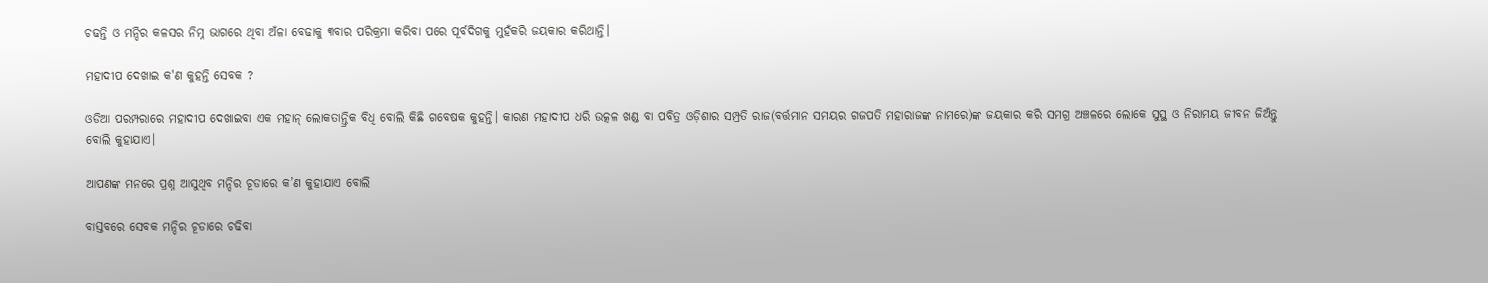ଚଢନ୍ତି ଓ ମନ୍ଦିର କଳସର ନିମ୍ନ ଭାଗରେ ଥିବା ଅଁଳା ବେଢାକୁ ୩ବାର ପରିକ୍ରମା କରିବା ପରେ ପୂର୍ବଦିଗକୁ ମୁହଁକରି ଜୟକାର କରିଥାନ୍ତି।

ମହାଦୀପ ଦେଖାଇ କ'ଣ କୁହନ୍ତି ସେବକ ?

ଓଡିଆ ପରମ୍ପରାରେ ମହାଦୀପ ଦେଖାଇବା ଏକ ମହାନ୍‍ ଲୋକତାନ୍ତ୍ରିକ ବିଧି ବୋଲି କିଛି ଗବେଷକ କୁହନ୍ତି। କାରଣ ମହାଦୀପ ଧରି ଉତ୍କଳ ଖଣ୍ଡ ବା ପବିତ୍ର ଓଡ଼ିଶାର ସମ୍ପ୍ରତି ରାଜ(ବର୍ତ୍ତମାନ ସମୟର ଗଜପତି ମହାରାଜଙ୍କ ନାମରେ)ଙ୍କ ଜୟକାର କରି ସମଗ୍ର ଅଞ୍ଚଳରେ ଲୋକେ ସୁସ୍ଥ ଓ ନିରାମୟ ଜୀବନ ଜିଅଁନ୍ତୁ ବୋଲି କୁହାଯାଏ।

ଆପଣଙ୍କ ମନରେ ପ୍ରଶ୍ନ ଆସୁଥିବ ମନ୍ଦିର ଚୂଡାରେ କ’ଣ କୁହାଯାଏ ବୋଲି

ବାସ୍ତବରେ ସେବକ ମନ୍ଦିର ଚୂଡାରେ ଚଢିବା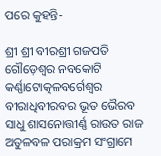ପରେ କୁହନ୍ତି-

ଶ୍ରୀ ଶ୍ରୀ ବୀରଶ୍ରୀ ଗଜପତି ଗୌଡ଼େଶ୍ୱର ନବକୋଟି କର୍ଣ୍ଣାଟୋତ୍କଳବର୍ଗେଶ୍ୱର ବୀରାଧିବୀରବର ଭୂତ ଭୈରବ ସାଧୁ ଶାସନୋତ୍ତୀର୍ଣ୍ଣ ରାଉତ ରାଜ ଅତୁଳବଳ ପରାକ୍ରମ ସଂଗ୍ରାମେ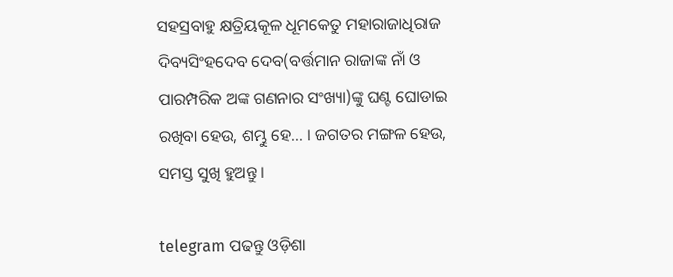ସହସ୍ରବାହୁ କ୍ଷତ୍ରିୟକୂଳ ଧୂମକେତୁ ମହାରାଜାଧିରାଜ ଦିବ୍ୟସିଂହଦେବ ଦେବ(ବର୍ତ୍ତମାନ ରାଜାଙ୍କ ନାଁ ଓ ପାରମ୍ପରିକ ଅଙ୍କ ଗଣନାର ସଂଖ୍ୟା)ଙ୍କୁ ଘଣ୍ଟ ଘୋଡାଇ ରଖିବା ହେଉ, ଶମ୍ଭୁ ହେ... । ଜଗତର ମଙ୍ଗଳ ହେଉ, ସମସ୍ତ ସୁଖି ହୁଅନ୍ତୁ ।

telegram ପଢନ୍ତୁ ଓଡ଼ିଶା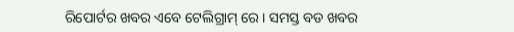ରିପୋର୍ଟର ଖବର ଏବେ ଟେଲିଗ୍ରାମ୍ ରେ। ସମସ୍ତ ବଡ ଖବର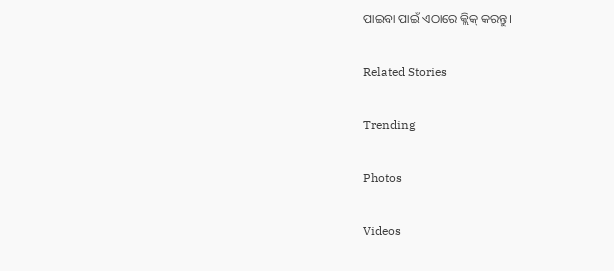ପାଇବା ପାଇଁ ଏଠାରେ କ୍ଲିକ୍ କରନ୍ତୁ।

Related Stories

Trending

Photos

Videos